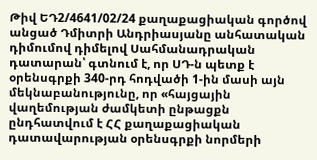Թիվ ԵԴ2/4641/02/24 քաղաքացիական գործով անցած Դմիտրի Անդրիասյանը անհատական դիմումով դիմելով Սահմանադրական դատարան՝ գտնում է, որ ՍԴ-ն պետք է օրենսգրքի 340-րդ հոդվածի 1-ին մասի այն մեկնաբանությունը, որ «հայցային վաղեմության ժամկետի ընթացքն ընդհատվում է ՀՀ քաղաքացիական դատավարության օրենսգրքի նորմերի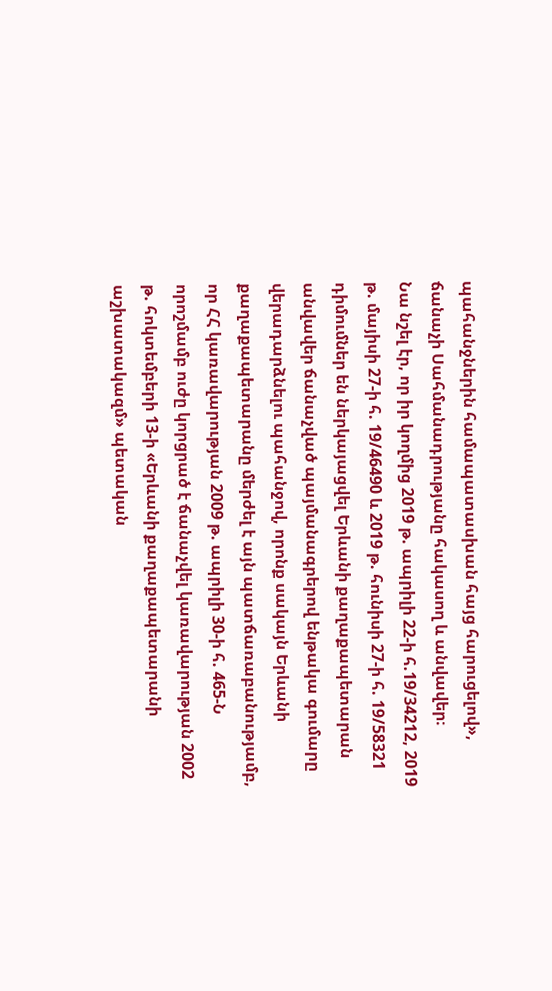պահանջներին համապատասխան հայց հարուցելով», ճանաչի Սահմանադրությանը հակասող և անվավեր։
Նա նշել էր, որ իր կողմից 2019 թ. ապրիլի 22-ի հ.19/34212, 2019 թ. մայիսի 27-ի հ. 19/46490 և 2019 թ. հունիսի 27-ի հ. 19/58321 դիմումներ են ներկայացվել Երևանի քաղաքապետարան անվավեր ճանաչված պայմանագրերով ենթակա գումարը վերադարձնելու պահանջով, որոնք սակայն Երևանի քաղաքապետարանը մերժել է այն պատճառաբանությամբ, որ ՀՀ կառավարության 2009 թ. ապրիլի 30-ի հ. 465-Ն որոշմամբ ուժը կորցրած է ճանաչվել կառավարության 2002 թ. հոկտեմբերի 13-ի «Երևանի քաղաքապետարանի աշխատակազմ» պետական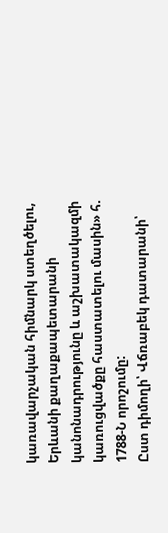կառավարչական հիմնարկ ստեղծելու, Երևանի քաղաքապետարանի կանոնադրությունը և աշխատակազմի կառուցվածքը հաստատելու մասին» հ. 1788-Ն որոշումը:
Ըստ դիմողի՝ Վճռաբեկ դատարանի՝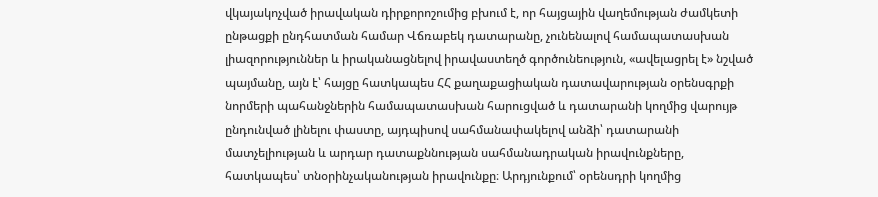վկայակոչված իրավական դիրքորոշումից բխում է, որ հայցային վաղեմության ժամկետի ընթացքի ընդհատման համար Վճռաբեկ դատարանը, չունենալով համապատասխան լիազորություններ և իրականացնելով իրավաստեղծ գործունեություն, «ավելացրել է» նշված պայմանը, այն է՝ հայցը հատկապես ՀՀ քաղաքացիական դատավարության օրենսգրքի նորմերի պահանջներին համապատասխան հարուցված և դատարանի կողմից վարույթ ընդունված լինելու փաստը, այդպիսով սահմանափակելով անձի՝ դատարանի մատչելիության և արդար դատաքննության սահմանադրական իրավունքները, հատկապես՝ տնօրինչականության իրավունքը։ Արդյունքում՝ օրենսդրի կողմից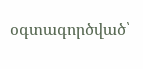օգտագործված՝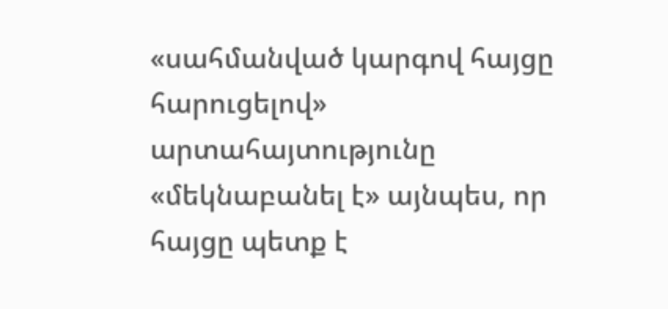«սահմանված կարգով հայցը հարուցելով» արտահայտությունը «մեկնաբանել է» այնպես, որ հայցը պետք է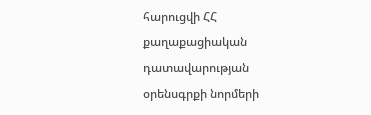հարուցվի ՀՀ քաղաքացիական դատավարության օրենսգրքի նորմերի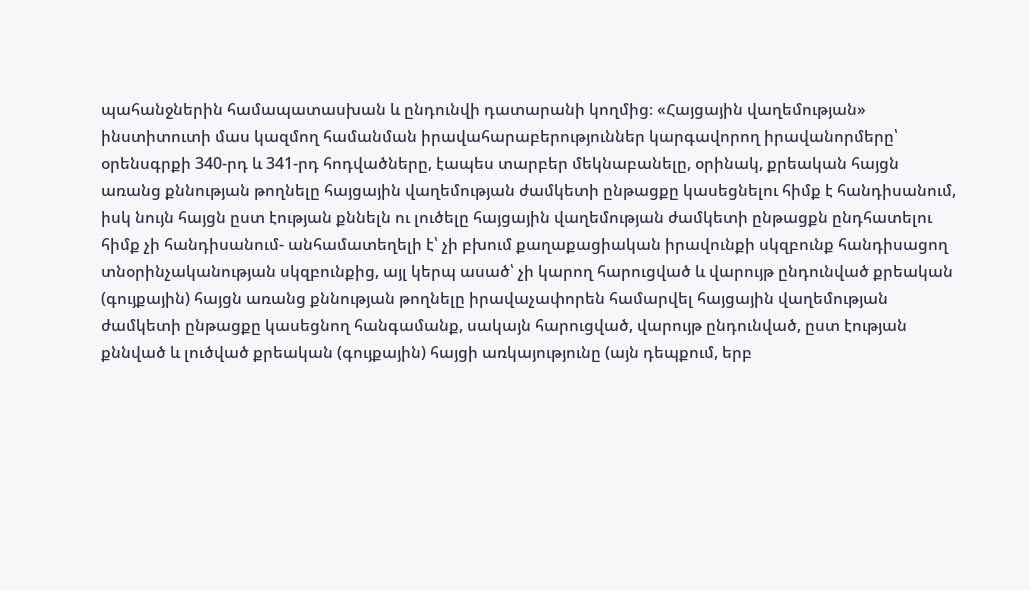պահանջներին համապատասխան և ընդունվի դատարանի կողմից։ «Հայցային վաղեմության» ինստիտուտի մաս կազմող համանման իրավահարաբերություններ կարգավորող իրավանորմերը՝ օրենսգրքի 340-րդ և 341-րդ հոդվածները, էապես տարբեր մեկնաբանելը, օրինակ, քրեական հայցն առանց քննության թողնելը հայցային վաղեմության ժամկետի ընթացքը կասեցնելու հիմք է հանդիսանում, իսկ նույն հայցն ըստ էության քննելն ու լուծելը հայցային վաղեմության ժամկետի ընթացքն ընդհատելու հիմք չի հանդիսանում- անհամատեղելի է՝ չի բխում քաղաքացիական իրավունքի սկզբունք հանդիսացող տնօրինչականության սկզբունքից, այլ կերպ ասած՝ չի կարող հարուցված և վարույթ ընդունված քրեական (գույքային) հայցն առանց քննության թողնելը իրավաչափորեն համարվել հայցային վաղեմության ժամկետի ընթացքը կասեցնող հանգամանք, սակայն հարուցված, վարույթ ընդունված, ըստ էության քննված և լուծված քրեական (գույքային) հայցի առկայությունը (այն դեպքում, երբ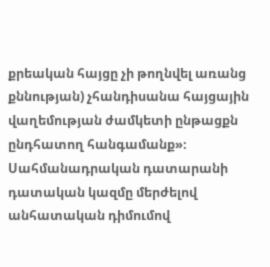քրեական հայցը չի թողնվել առանց քննության) չհանդիսանա հայցային վաղեմության ժամկետի ընթացքն ընդհատող հանգամանք»։ Սահմանադրական դատարանի դատական կազմը մերժելով անհատական դիմումով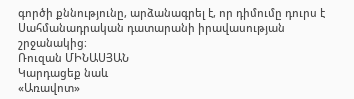գործի քննությունը, արձանագրել է, որ դիմումը դուրս է Սահմանադրական դատարանի իրավասության շրջանակից։
Ռուզան ՄԻՆԱՍՅԱՆ
Կարդացեք նաև
«Առավոտ»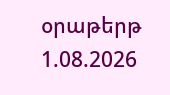օրաթերթ
1.08.2026